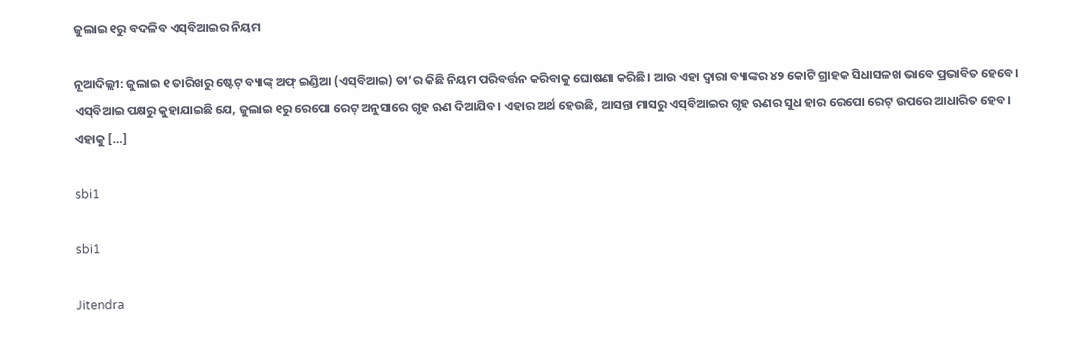ଜୁଲାଇ ୧ରୁ ବଦଳିବ ଏସ୍‌ବିଆଇର ନିୟମ

ନୂଆଦିଲ୍ଲୀ: ଜୁଲାଇ ୧ ତାରିଖରୁ ଷ୍ଟେଟ୍ ବ୍ୟାଙ୍କ୍ ଅଫ୍ ଇଣ୍ଡିଆ (ଏସ୍‌ବିଆଇ) ତା’ର କିଛି ନିୟମ ପରିବର୍ତ୍ତନ କରିବାକୁ ଘୋଷଣା କରିଛି। ଆଉ ଏହା ଦ୍ୱାରା ବ୍ୟାଙ୍କର ୪୨ କୋଟି ଗ୍ରାହକ ସିଧାସଳଖ ଭାବେ ପ୍ରଭାବିତ ହେବେ। ଏସ୍‌ବିଆଇ ପକ୍ଷରୁ କୁହାଯାଇଛି ଯେ, ଜୁଲାଇ ୧ରୁ ରେପୋ ରେଟ୍‌ ଅନୁସାରେ ଗୃହ ଋଣ ଦିଆଯିବ। ଏହାର ଅର୍ଥ ହେଉଛି, ଆସନ୍ତା ମାସରୁ ଏସ୍‌ବିଆଇର ଗୃହ ଋଣର ସୁଧ ହାର ରେପୋ ରେଟ୍‌ ଉପରେ ଆଧାରିତ ହେବ। ଏହାକୁ […]

sbi1

sbi1

Jitendra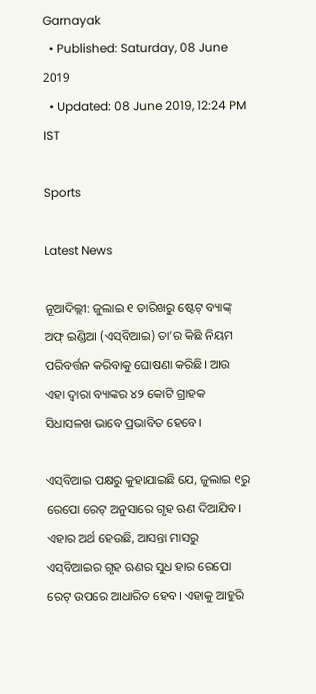Garnayak
  • Published: Saturday, 08 June 2019
  • Updated: 08 June 2019, 12:24 PM IST

Sports

Latest News

ନୂଆଦିଲ୍ଲୀ: ଜୁଲାଇ ୧ ତାରିଖରୁ ଷ୍ଟେଟ୍ ବ୍ୟାଙ୍କ୍ ଅଫ୍ ଇଣ୍ଡିଆ (ଏସ୍‌ବିଆଇ) ତା’ର କିଛି ନିୟମ ପରିବର୍ତ୍ତନ କରିବାକୁ ଘୋଷଣା କରିଛି। ଆଉ ଏହା ଦ୍ୱାରା ବ୍ୟାଙ୍କର ୪୨ କୋଟି ଗ୍ରାହକ ସିଧାସଳଖ ଭାବେ ପ୍ରଭାବିତ ହେବେ।

ଏସ୍‌ବିଆଇ ପକ୍ଷରୁ କୁହାଯାଇଛି ଯେ, ଜୁଲାଇ ୧ରୁ ରେପୋ ରେଟ୍‌ ଅନୁସାରେ ଗୃହ ଋଣ ଦିଆଯିବ। ଏହାର ଅର୍ଥ ହେଉଛି, ଆସନ୍ତା ମାସରୁ ଏସ୍‌ବିଆଇର ଗୃହ ଋଣର ସୁଧ ହାର ରେପୋ ରେଟ୍‌ ଉପରେ ଆଧାରିତ ହେବ। ଏହାକୁ ଆହୁରି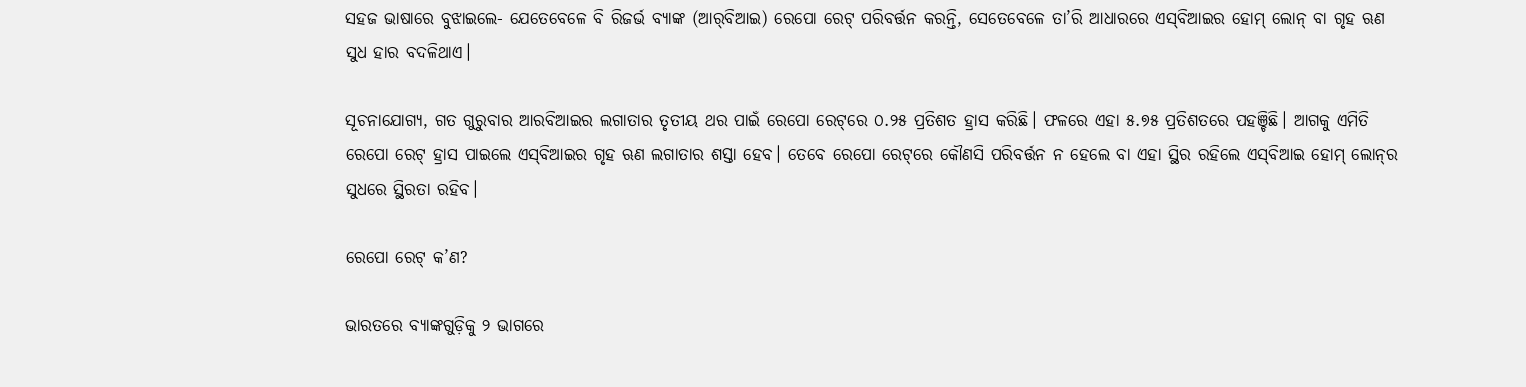ସହଜ ଭାଷାରେ ବୁଝାଇଲେ- ଯେତେବେଳେ ବି ରିଜର୍ଭ ବ୍ୟାଙ୍କ (ଆର୍‌ବିଆଇ) ରେପୋ ରେଟ୍ ପରିବର୍ତ୍ତନ କରନ୍ତି, ସେତେବେଳେ ତା’ରି ଆଧାରରେ ଏସ୍‌ବିଆଇର ହୋମ୍ ଲୋନ୍ ବା ଗୃହ ଋଣ ସୁଧ ହାର ବଦଳିଥାଏ।

ସୂଚନାଯୋଗ୍ୟ, ଗତ ଗୁରୁବାର ଆରବିଆଇର ଲଗାତାର ତୃତୀୟ ଥର ପାଇଁ ରେପୋ ରେଟ୍‌ରେ ୦.୨୫ ପ୍ରତିଶତ ହ୍ରାସ କରିଛି। ଫଳରେ ଏହା ୫.୭୫ ପ୍ରତିଶତରେ ପହଞ୍ଚିଛି। ଆଗକୁ ଏମିତି ରେପୋ ରେଟ୍ ହ୍ରାସ ପାଇଲେ ଏସ୍‌ବିଆଇର ଗୃହ ଋଣ ଲଗାତାର ଶସ୍ତା ହେବ। ତେବେ ରେପୋ ରେଟ୍‌ରେ କୌଣସି ପରିବର୍ତ୍ତନ ନ ହେଲେ ବା ଏହା ସ୍ଥିର ରହିଲେ ଏସ୍‌ବିଆଇ ହୋମ୍‌ ଲୋନ୍‌ର ସୁଧରେ ସ୍ଥିରତା ରହିବ।

ରେପୋ ରେଟ୍ କ’ଣ?

ଭାରତରେ ବ୍ୟାଙ୍କଗୁଡ଼ିକୁ ୨ ଭାଗରେ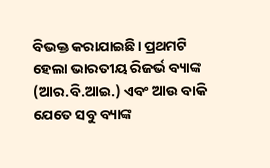ବିଭକ୍ତ କରାଯାଇଛି। ପ୍ରଥମଟି ହେଲା ଭାରତୀୟ ରିଜର୍ଭ ବ୍ୟାଙ୍କ (ଆର.ବି.ଆଇ.) ଏବଂ ଆଉ ବାକି ଯେତେ ସବୁ ବ୍ୟାଙ୍କ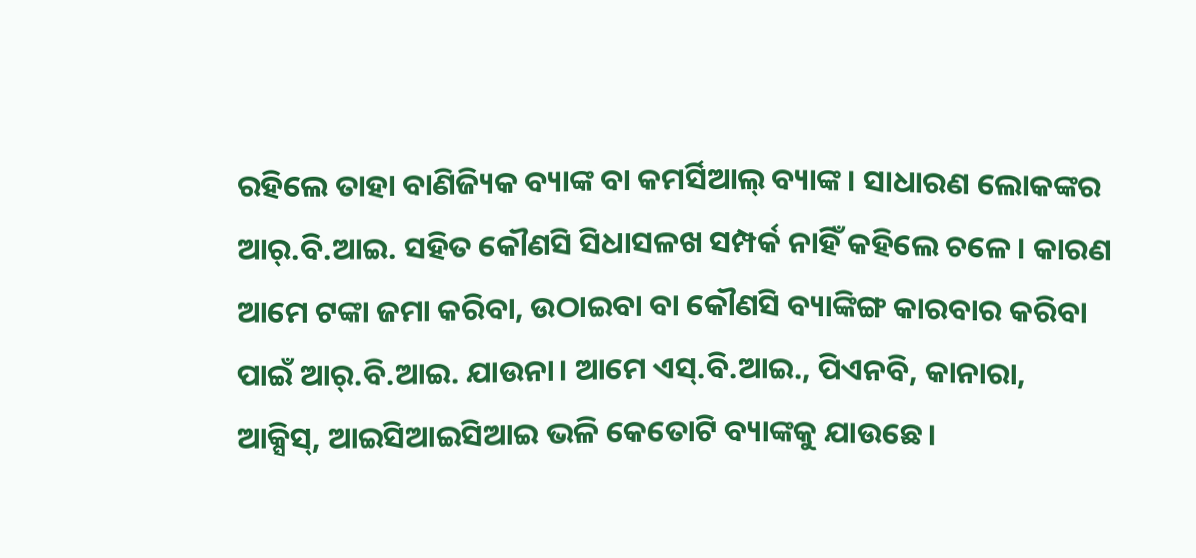ରହିଲେ ତାହା ବାଣିଜ୍ୟିକ ବ୍ୟାଙ୍କ ବା କମର୍ସିଆଲ୍ ବ୍ୟାଙ୍କ। ସାଧାରଣ ଲୋକଙ୍କର ଆର୍.ବି.ଆଇ. ସହିତ କୌଣସି ସିଧାସଳଖ ସମ୍ପର୍କ ନାହିଁ କହିଲେ ଚଳେ। କାରଣ ଆମେ ଟଙ୍କା ଜମା କରିବା, ଉଠାଇବା ବା କୌଣସି ବ୍ୟାଙ୍କିଙ୍ଗ କାରବାର କରିବା ପାଇଁ ଆର୍.ବି.ଆଇ. ଯାଉନା। ଆମେ ଏସ୍.ବି.ଆଇ., ପିଏନବି, କାନାରା, ଆକ୍ସିସ୍, ଆଇସିଆଇସିଆଇ ଭଳି କେତୋଟି ବ୍ୟାଙ୍କକୁ ଯାଉଛେ।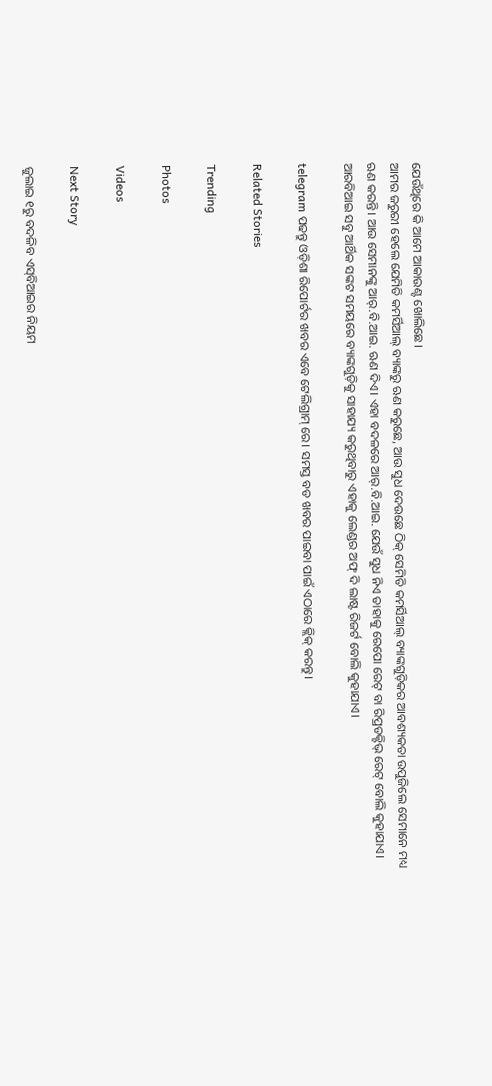ଯେଉଁଥିରେ କି ଆମେ ଆକାଉଣ୍ଟ ଖୋଲିଛେ।
ଆମର ଜରୁରୀ ହେଲେ ଯେମିତି କମର୍ସିଆଲ୍ ବ୍ୟାଙ୍କରୁ ଋଣ କରୁଛେ, ଆଉ ସୁଧ ଦେଉଛେ ଠିକ୍ ସେମିତି କମର୍ସିଆଲ୍ ବ୍ୟାଙ୍କଗୁଡ଼ିକର ଆବଶ୍ୟକତା ଉପୁଜିଲେ ସେମାନେ ମଧ୍ୟ ଋଣ କରନ୍ତି। ଆଉ ସେମାନଙ୍କୁ ଆର୍.ବି.ଆଇ. ଋଣ ଦିଏ। ଏହା ବଦଳରେ ଆର୍.ବି.ଆଇ. ଯେଉଁ ସୁଧ ନିଏ ତାହାକୁ ରେପୋ ରେଟ୍ ବା ରିପ୍ରଡକ୍ଟିଭ୍ ରେଟ୍ ବୋଲି କୁହାଯାଏ। ଆରବିଆଇ ସବୁ ଆର୍ଥିକ ସଙ୍କଟ ସମୟରେ ବ୍ୟାଙ୍କଗୁଡ଼ିକୁ ସାହାଯ୍ୟ କରୁଥିବାରୁ ଏହାକୁ ଲେଣ୍ଡର ଅଫ୍ ଦି ଲାଷ୍ଟ ରିଜର୍ଟ ବୋଲି କୁହାଯାଏ।

telegram ପଢନ୍ତୁ ଓଡ଼ିଶା ରିପୋର୍ଟର ଖବର ଏବେ ଟେଲିଗ୍ରାମ୍ ରେ। ସମସ୍ତ ବଡ ଖବର ପାଇବା ପାଇଁ ଏଠାରେ କ୍ଲିକ୍ କରନ୍ତୁ।

Related Stories

Trending

Photos

Videos

Next Story

ଜୁଲାଇ ୧ରୁ ବଦଳିବ ଏସ୍‌ବିଆଇର ନିୟମ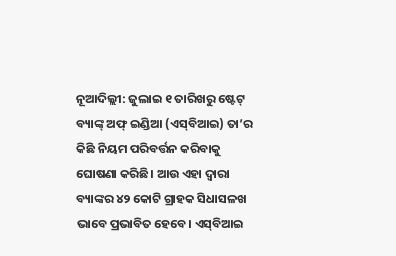ନୂଆଦିଲ୍ଲୀ: ଜୁଲାଇ ୧ ତାରିଖରୁ ଷ୍ଟେଟ୍ ବ୍ୟାଙ୍କ୍ ଅଫ୍ ଇଣ୍ଡିଆ (ଏସ୍‌ବିଆଇ) ତା’ର କିଛି ନିୟମ ପରିବର୍ତ୍ତନ କରିବାକୁ ଘୋଷଣା କରିଛି। ଆଉ ଏହା ଦ୍ୱାରା ବ୍ୟାଙ୍କର ୪୨ କୋଟି ଗ୍ରାହକ ସିଧାସଳଖ ଭାବେ ପ୍ରଭାବିତ ହେବେ। ଏସ୍‌ବିଆଇ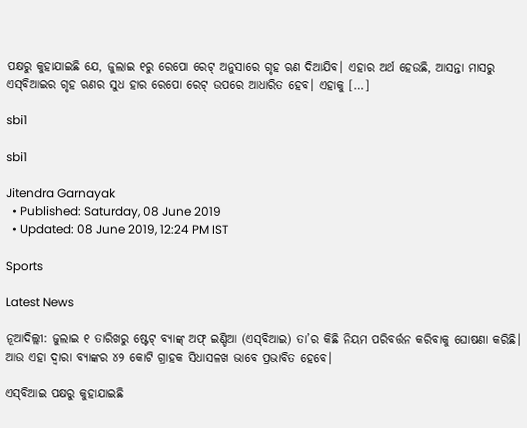ପକ୍ଷରୁ କୁହାଯାଇଛି ଯେ, ଜୁଲାଇ ୧ରୁ ରେପୋ ରେଟ୍‌ ଅନୁସାରେ ଗୃହ ଋଣ ଦିଆଯିବ। ଏହାର ଅର୍ଥ ହେଉଛି, ଆସନ୍ତା ମାସରୁ ଏସ୍‌ବିଆଇର ଗୃହ ଋଣର ସୁଧ ହାର ରେପୋ ରେଟ୍‌ ଉପରେ ଆଧାରିତ ହେବ। ଏହାକୁ […]

sbi1

sbi1

Jitendra Garnayak
  • Published: Saturday, 08 June 2019
  • Updated: 08 June 2019, 12:24 PM IST

Sports

Latest News

ନୂଆଦିଲ୍ଲୀ: ଜୁଲାଇ ୧ ତାରିଖରୁ ଷ୍ଟେଟ୍ ବ୍ୟାଙ୍କ୍ ଅଫ୍ ଇଣ୍ଡିଆ (ଏସ୍‌ବିଆଇ) ତା’ର କିଛି ନିୟମ ପରିବର୍ତ୍ତନ କରିବାକୁ ଘୋଷଣା କରିଛି। ଆଉ ଏହା ଦ୍ୱାରା ବ୍ୟାଙ୍କର ୪୨ କୋଟି ଗ୍ରାହକ ସିଧାସଳଖ ଭାବେ ପ୍ରଭାବିତ ହେବେ।

ଏସ୍‌ବିଆଇ ପକ୍ଷରୁ କୁହାଯାଇଛି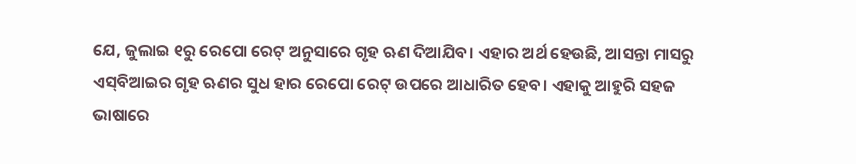ଯେ, ଜୁଲାଇ ୧ରୁ ରେପୋ ରେଟ୍‌ ଅନୁସାରେ ଗୃହ ଋଣ ଦିଆଯିବ। ଏହାର ଅର୍ଥ ହେଉଛି, ଆସନ୍ତା ମାସରୁ ଏସ୍‌ବିଆଇର ଗୃହ ଋଣର ସୁଧ ହାର ରେପୋ ରେଟ୍‌ ଉପରେ ଆଧାରିତ ହେବ। ଏହାକୁ ଆହୁରି ସହଜ ଭାଷାରେ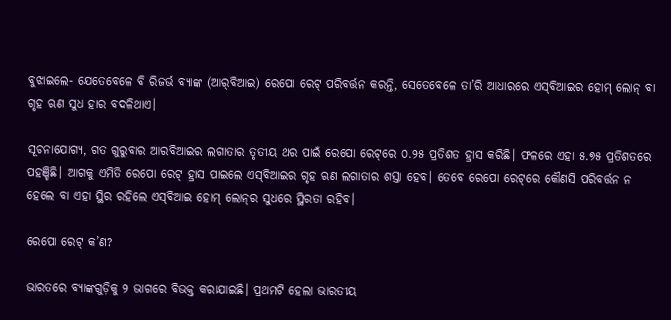ବୁଝାଇଲେ- ଯେତେବେଳେ ବି ରିଜର୍ଭ ବ୍ୟାଙ୍କ (ଆର୍‌ବିଆଇ) ରେପୋ ରେଟ୍ ପରିବର୍ତ୍ତନ କରନ୍ତି, ସେତେବେଳେ ତା’ରି ଆଧାରରେ ଏସ୍‌ବିଆଇର ହୋମ୍ ଲୋନ୍ ବା ଗୃହ ଋଣ ସୁଧ ହାର ବଦଳିଥାଏ।

ସୂଚନାଯୋଗ୍ୟ, ଗତ ଗୁରୁବାର ଆରବିଆଇର ଲଗାତାର ତୃତୀୟ ଥର ପାଇଁ ରେପୋ ରେଟ୍‌ରେ ୦.୨୫ ପ୍ରତିଶତ ହ୍ରାସ କରିଛି। ଫଳରେ ଏହା ୫.୭୫ ପ୍ରତିଶତରେ ପହଞ୍ଚିଛି। ଆଗକୁ ଏମିତି ରେପୋ ରେଟ୍ ହ୍ରାସ ପାଇଲେ ଏସ୍‌ବିଆଇର ଗୃହ ଋଣ ଲଗାତାର ଶସ୍ତା ହେବ। ତେବେ ରେପୋ ରେଟ୍‌ରେ କୌଣସି ପରିବର୍ତ୍ତନ ନ ହେଲେ ବା ଏହା ସ୍ଥିର ରହିଲେ ଏସ୍‌ବିଆଇ ହୋମ୍‌ ଲୋନ୍‌ର ସୁଧରେ ସ୍ଥିରତା ରହିବ।

ରେପୋ ରେଟ୍ କ’ଣ?

ଭାରତରେ ବ୍ୟାଙ୍କଗୁଡ଼ିକୁ ୨ ଭାଗରେ ବିଭକ୍ତ କରାଯାଇଛି। ପ୍ରଥମଟି ହେଲା ଭାରତୀୟ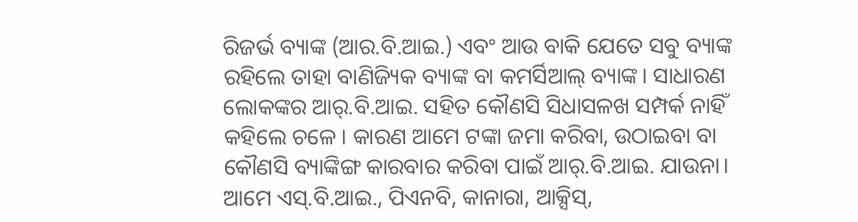ରିଜର୍ଭ ବ୍ୟାଙ୍କ (ଆର.ବି.ଆଇ.) ଏବଂ ଆଉ ବାକି ଯେତେ ସବୁ ବ୍ୟାଙ୍କ ରହିଲେ ତାହା ବାଣିଜ୍ୟିକ ବ୍ୟାଙ୍କ ବା କମର୍ସିଆଲ୍ ବ୍ୟାଙ୍କ। ସାଧାରଣ ଲୋକଙ୍କର ଆର୍.ବି.ଆଇ. ସହିତ କୌଣସି ସିଧାସଳଖ ସମ୍ପର୍କ ନାହିଁ କହିଲେ ଚଳେ। କାରଣ ଆମେ ଟଙ୍କା ଜମା କରିବା, ଉଠାଇବା ବା କୌଣସି ବ୍ୟାଙ୍କିଙ୍ଗ କାରବାର କରିବା ପାଇଁ ଆର୍.ବି.ଆଇ. ଯାଉନା। ଆମେ ଏସ୍.ବି.ଆଇ., ପିଏନବି, କାନାରା, ଆକ୍ସିସ୍,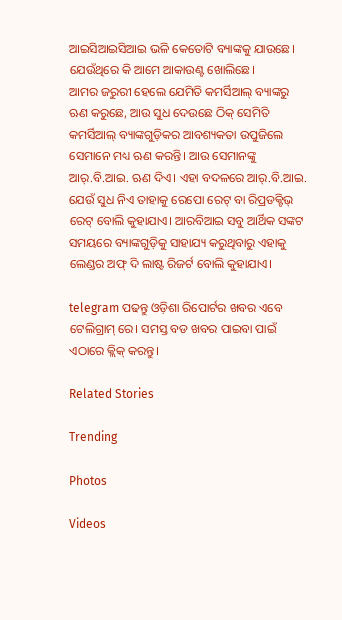ଆଇସିଆଇସିଆଇ ଭଳି କେତୋଟି ବ୍ୟାଙ୍କକୁ ଯାଉଛେ। ଯେଉଁଥିରେ କି ଆମେ ଆକାଉଣ୍ଟ ଖୋଲିଛେ।
ଆମର ଜରୁରୀ ହେଲେ ଯେମିତି କମର୍ସିଆଲ୍ ବ୍ୟାଙ୍କରୁ ଋଣ କରୁଛେ, ଆଉ ସୁଧ ଦେଉଛେ ଠିକ୍ ସେମିତି କମର୍ସିଆଲ୍ ବ୍ୟାଙ୍କଗୁଡ଼ିକର ଆବଶ୍ୟକତା ଉପୁଜିଲେ ସେମାନେ ମଧ୍ୟ ଋଣ କରନ୍ତି। ଆଉ ସେମାନଙ୍କୁ ଆର୍.ବି.ଆଇ. ଋଣ ଦିଏ। ଏହା ବଦଳରେ ଆର୍.ବି.ଆଇ. ଯେଉଁ ସୁଧ ନିଏ ତାହାକୁ ରେପୋ ରେଟ୍ ବା ରିପ୍ରଡକ୍ଟିଭ୍ ରେଟ୍ ବୋଲି କୁହାଯାଏ। ଆରବିଆଇ ସବୁ ଆର୍ଥିକ ସଙ୍କଟ ସମୟରେ ବ୍ୟାଙ୍କଗୁଡ଼ିକୁ ସାହାଯ୍ୟ କରୁଥିବାରୁ ଏହାକୁ ଲେଣ୍ଡର ଅଫ୍ ଦି ଲାଷ୍ଟ ରିଜର୍ଟ ବୋଲି କୁହାଯାଏ।

telegram ପଢନ୍ତୁ ଓଡ଼ିଶା ରିପୋର୍ଟର ଖବର ଏବେ ଟେଲିଗ୍ରାମ୍ ରେ। ସମସ୍ତ ବଡ ଖବର ପାଇବା ପାଇଁ ଏଠାରେ କ୍ଲିକ୍ କରନ୍ତୁ।

Related Stories

Trending

Photos

Videos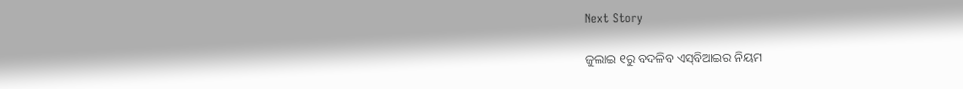Next Story

ଜୁଲାଇ ୧ରୁ ବଦଳିବ ଏସ୍‌ବିଆଇର ନିୟମ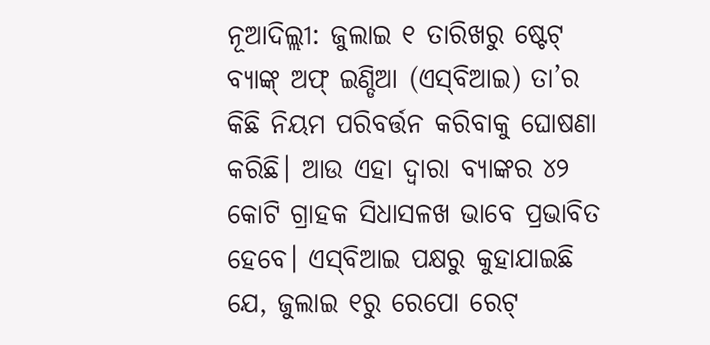ନୂଆଦିଲ୍ଲୀ: ଜୁଲାଇ ୧ ତାରିଖରୁ ଷ୍ଟେଟ୍ ବ୍ୟାଙ୍କ୍ ଅଫ୍ ଇଣ୍ଡିଆ (ଏସ୍‌ବିଆଇ) ତା’ର କିଛି ନିୟମ ପରିବର୍ତ୍ତନ କରିବାକୁ ଘୋଷଣା କରିଛି। ଆଉ ଏହା ଦ୍ୱାରା ବ୍ୟାଙ୍କର ୪୨ କୋଟି ଗ୍ରାହକ ସିଧାସଳଖ ଭାବେ ପ୍ରଭାବିତ ହେବେ। ଏସ୍‌ବିଆଇ ପକ୍ଷରୁ କୁହାଯାଇଛି ଯେ, ଜୁଲାଇ ୧ରୁ ରେପୋ ରେଟ୍‌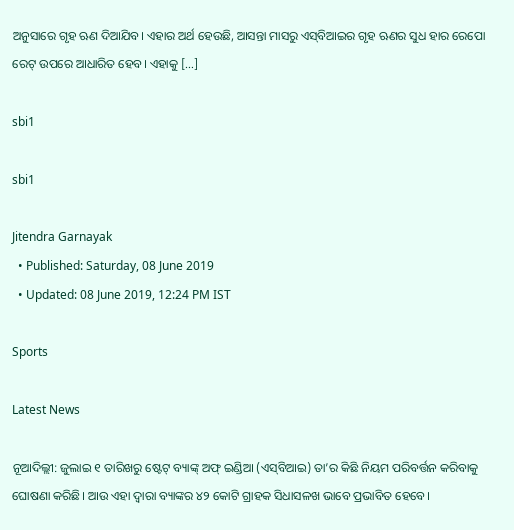ଅନୁସାରେ ଗୃହ ଋଣ ଦିଆଯିବ। ଏହାର ଅର୍ଥ ହେଉଛି, ଆସନ୍ତା ମାସରୁ ଏସ୍‌ବିଆଇର ଗୃହ ଋଣର ସୁଧ ହାର ରେପୋ ରେଟ୍‌ ଉପରେ ଆଧାରିତ ହେବ। ଏହାକୁ […]

sbi1

sbi1

Jitendra Garnayak
  • Published: Saturday, 08 June 2019
  • Updated: 08 June 2019, 12:24 PM IST

Sports

Latest News

ନୂଆଦିଲ୍ଲୀ: ଜୁଲାଇ ୧ ତାରିଖରୁ ଷ୍ଟେଟ୍ ବ୍ୟାଙ୍କ୍ ଅଫ୍ ଇଣ୍ଡିଆ (ଏସ୍‌ବିଆଇ) ତା’ର କିଛି ନିୟମ ପରିବର୍ତ୍ତନ କରିବାକୁ ଘୋଷଣା କରିଛି। ଆଉ ଏହା ଦ୍ୱାରା ବ୍ୟାଙ୍କର ୪୨ କୋଟି ଗ୍ରାହକ ସିଧାସଳଖ ଭାବେ ପ୍ରଭାବିତ ହେବେ।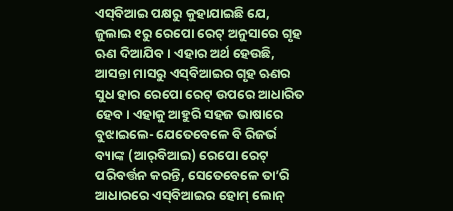ଏସ୍‌ବିଆଇ ପକ୍ଷରୁ କୁହାଯାଇଛି ଯେ, ଜୁଲାଇ ୧ରୁ ରେପୋ ରେଟ୍‌ ଅନୁସାରେ ଗୃହ ଋଣ ଦିଆଯିବ। ଏହାର ଅର୍ଥ ହେଉଛି, ଆସନ୍ତା ମାସରୁ ଏସ୍‌ବିଆଇର ଗୃହ ଋଣର ସୁଧ ହାର ରେପୋ ରେଟ୍‌ ଉପରେ ଆଧାରିତ ହେବ। ଏହାକୁ ଆହୁରି ସହଜ ଭାଷାରେ ବୁଝାଇଲେ- ଯେତେବେଳେ ବି ରିଜର୍ଭ ବ୍ୟାଙ୍କ (ଆର୍‌ବିଆଇ) ରେପୋ ରେଟ୍ ପରିବର୍ତ୍ତନ କରନ୍ତି, ସେତେବେଳେ ତା’ରି ଆଧାରରେ ଏସ୍‌ବିଆଇର ହୋମ୍ ଲୋନ୍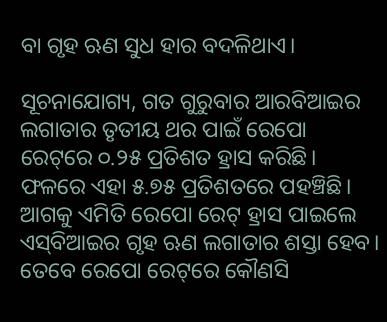ବା ଗୃହ ଋଣ ସୁଧ ହାର ବଦଳିଥାଏ।

ସୂଚନାଯୋଗ୍ୟ, ଗତ ଗୁରୁବାର ଆରବିଆଇର ଲଗାତାର ତୃତୀୟ ଥର ପାଇଁ ରେପୋ ରେଟ୍‌ରେ ୦.୨୫ ପ୍ରତିଶତ ହ୍ରାସ କରିଛି। ଫଳରେ ଏହା ୫.୭୫ ପ୍ରତିଶତରେ ପହଞ୍ଚିଛି। ଆଗକୁ ଏମିତି ରେପୋ ରେଟ୍ ହ୍ରାସ ପାଇଲେ ଏସ୍‌ବିଆଇର ଗୃହ ଋଣ ଲଗାତାର ଶସ୍ତା ହେବ। ତେବେ ରେପୋ ରେଟ୍‌ରେ କୌଣସି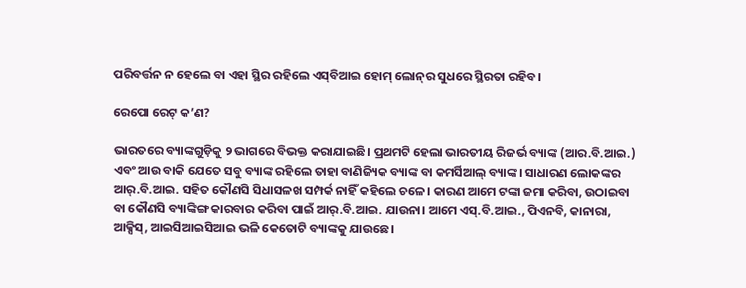ପରିବର୍ତ୍ତନ ନ ହେଲେ ବା ଏହା ସ୍ଥିର ରହିଲେ ଏସ୍‌ବିଆଇ ହୋମ୍‌ ଲୋନ୍‌ର ସୁଧରେ ସ୍ଥିରତା ରହିବ।

ରେପୋ ରେଟ୍ କ’ଣ?

ଭାରତରେ ବ୍ୟାଙ୍କଗୁଡ଼ିକୁ ୨ ଭାଗରେ ବିଭକ୍ତ କରାଯାଇଛି। ପ୍ରଥମଟି ହେଲା ଭାରତୀୟ ରିଜର୍ଭ ବ୍ୟାଙ୍କ (ଆର.ବି.ଆଇ.) ଏବଂ ଆଉ ବାକି ଯେତେ ସବୁ ବ୍ୟାଙ୍କ ରହିଲେ ତାହା ବାଣିଜ୍ୟିକ ବ୍ୟାଙ୍କ ବା କମର୍ସିଆଲ୍ ବ୍ୟାଙ୍କ। ସାଧାରଣ ଲୋକଙ୍କର ଆର୍.ବି.ଆଇ. ସହିତ କୌଣସି ସିଧାସଳଖ ସମ୍ପର୍କ ନାହିଁ କହିଲେ ଚଳେ। କାରଣ ଆମେ ଟଙ୍କା ଜମା କରିବା, ଉଠାଇବା ବା କୌଣସି ବ୍ୟାଙ୍କିଙ୍ଗ କାରବାର କରିବା ପାଇଁ ଆର୍.ବି.ଆଇ. ଯାଉନା। ଆମେ ଏସ୍.ବି.ଆଇ., ପିଏନବି, କାନାରା, ଆକ୍ସିସ୍, ଆଇସିଆଇସିଆଇ ଭଳି କେତୋଟି ବ୍ୟାଙ୍କକୁ ଯାଉଛେ।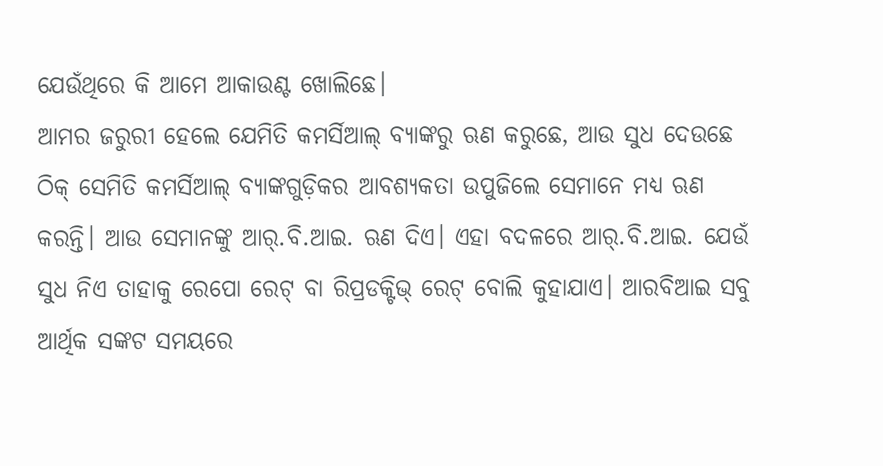ଯେଉଁଥିରେ କି ଆମେ ଆକାଉଣ୍ଟ ଖୋଲିଛେ।
ଆମର ଜରୁରୀ ହେଲେ ଯେମିତି କମର୍ସିଆଲ୍ ବ୍ୟାଙ୍କରୁ ଋଣ କରୁଛେ, ଆଉ ସୁଧ ଦେଉଛେ ଠିକ୍ ସେମିତି କମର୍ସିଆଲ୍ ବ୍ୟାଙ୍କଗୁଡ଼ିକର ଆବଶ୍ୟକତା ଉପୁଜିଲେ ସେମାନେ ମଧ୍ୟ ଋଣ କରନ୍ତି। ଆଉ ସେମାନଙ୍କୁ ଆର୍.ବି.ଆଇ. ଋଣ ଦିଏ। ଏହା ବଦଳରେ ଆର୍.ବି.ଆଇ. ଯେଉଁ ସୁଧ ନିଏ ତାହାକୁ ରେପୋ ରେଟ୍ ବା ରିପ୍ରଡକ୍ଟିଭ୍ ରେଟ୍ ବୋଲି କୁହାଯାଏ। ଆରବିଆଇ ସବୁ ଆର୍ଥିକ ସଙ୍କଟ ସମୟରେ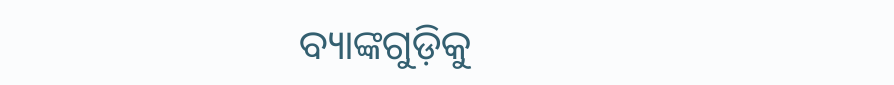ବ୍ୟାଙ୍କଗୁଡ଼ିକୁ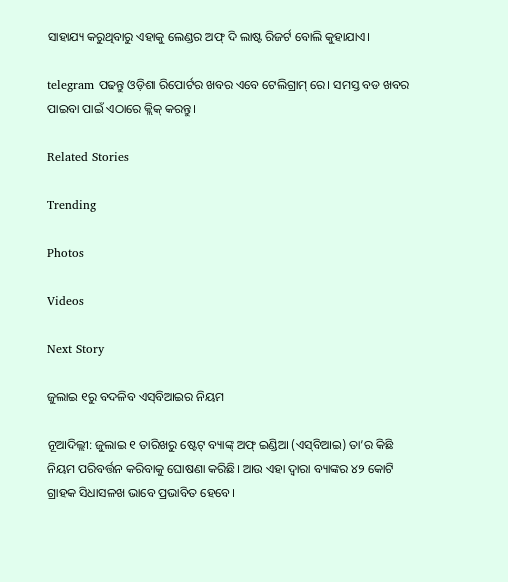ସାହାଯ୍ୟ କରୁଥିବାରୁ ଏହାକୁ ଲେଣ୍ଡର ଅଫ୍ ଦି ଲାଷ୍ଟ ରିଜର୍ଟ ବୋଲି କୁହାଯାଏ।

telegram ପଢନ୍ତୁ ଓଡ଼ିଶା ରିପୋର୍ଟର ଖବର ଏବେ ଟେଲିଗ୍ରାମ୍ ରେ। ସମସ୍ତ ବଡ ଖବର ପାଇବା ପାଇଁ ଏଠାରେ କ୍ଲିକ୍ କରନ୍ତୁ।

Related Stories

Trending

Photos

Videos

Next Story

ଜୁଲାଇ ୧ରୁ ବଦଳିବ ଏସ୍‌ବିଆଇର ନିୟମ

ନୂଆଦିଲ୍ଲୀ: ଜୁଲାଇ ୧ ତାରିଖରୁ ଷ୍ଟେଟ୍ ବ୍ୟାଙ୍କ୍ ଅଫ୍ ଇଣ୍ଡିଆ (ଏସ୍‌ବିଆଇ) ତା’ର କିଛି ନିୟମ ପରିବର୍ତ୍ତନ କରିବାକୁ ଘୋଷଣା କରିଛି। ଆଉ ଏହା ଦ୍ୱାରା ବ୍ୟାଙ୍କର ୪୨ କୋଟି ଗ୍ରାହକ ସିଧାସଳଖ ଭାବେ ପ୍ରଭାବିତ ହେବେ।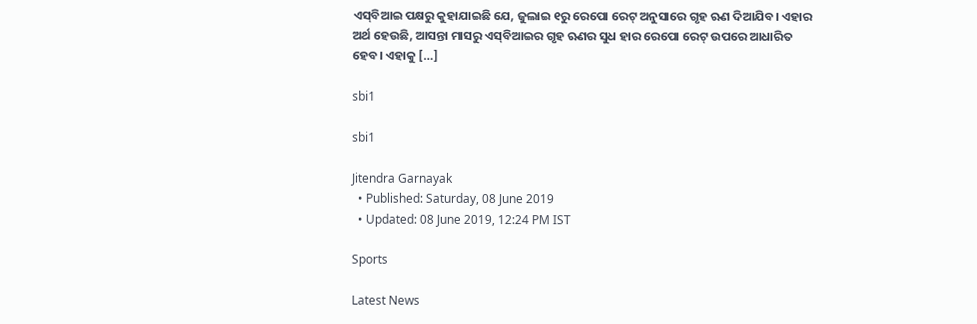ଏସ୍‌ବିଆଇ ପକ୍ଷରୁ କୁହାଯାଇଛି ଯେ, ଜୁଲାଇ ୧ରୁ ରେପୋ ରେଟ୍‌ ଅନୁସାରେ ଗୃହ ଋଣ ଦିଆଯିବ। ଏହାର ଅର୍ଥ ହେଉଛି, ଆସନ୍ତା ମାସରୁ ଏସ୍‌ବିଆଇର ଗୃହ ଋଣର ସୁଧ ହାର ରେପୋ ରେଟ୍‌ ଉପରେ ଆଧାରିତ ହେବ। ଏହାକୁ […]

sbi1

sbi1

Jitendra Garnayak
  • Published: Saturday, 08 June 2019
  • Updated: 08 June 2019, 12:24 PM IST

Sports

Latest News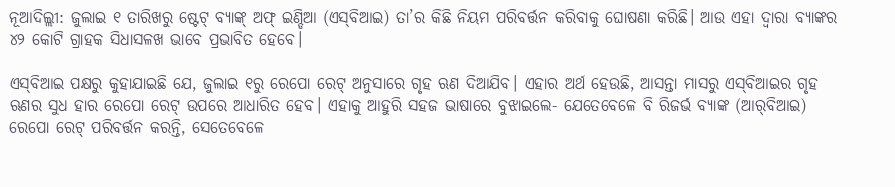ନୂଆଦିଲ୍ଲୀ: ଜୁଲାଇ ୧ ତାରିଖରୁ ଷ୍ଟେଟ୍ ବ୍ୟାଙ୍କ୍ ଅଫ୍ ଇଣ୍ଡିଆ (ଏସ୍‌ବିଆଇ) ତା’ର କିଛି ନିୟମ ପରିବର୍ତ୍ତନ କରିବାକୁ ଘୋଷଣା କରିଛି। ଆଉ ଏହା ଦ୍ୱାରା ବ୍ୟାଙ୍କର ୪୨ କୋଟି ଗ୍ରାହକ ସିଧାସଳଖ ଭାବେ ପ୍ରଭାବିତ ହେବେ।

ଏସ୍‌ବିଆଇ ପକ୍ଷରୁ କୁହାଯାଇଛି ଯେ, ଜୁଲାଇ ୧ରୁ ରେପୋ ରେଟ୍‌ ଅନୁସାରେ ଗୃହ ଋଣ ଦିଆଯିବ। ଏହାର ଅର୍ଥ ହେଉଛି, ଆସନ୍ତା ମାସରୁ ଏସ୍‌ବିଆଇର ଗୃହ ଋଣର ସୁଧ ହାର ରେପୋ ରେଟ୍‌ ଉପରେ ଆଧାରିତ ହେବ। ଏହାକୁ ଆହୁରି ସହଜ ଭାଷାରେ ବୁଝାଇଲେ- ଯେତେବେଳେ ବି ରିଜର୍ଭ ବ୍ୟାଙ୍କ (ଆର୍‌ବିଆଇ) ରେପୋ ରେଟ୍ ପରିବର୍ତ୍ତନ କରନ୍ତି, ସେତେବେଳେ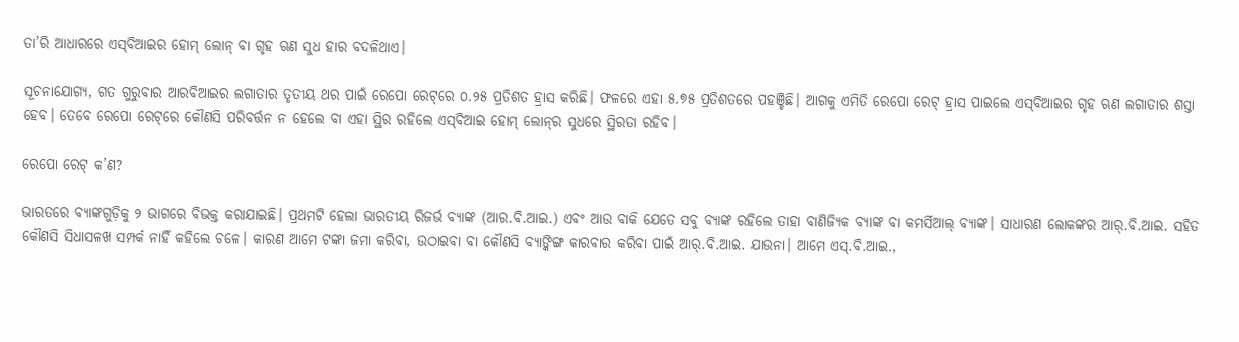ତା’ରି ଆଧାରରେ ଏସ୍‌ବିଆଇର ହୋମ୍ ଲୋନ୍ ବା ଗୃହ ଋଣ ସୁଧ ହାର ବଦଳିଥାଏ।

ସୂଚନାଯୋଗ୍ୟ, ଗତ ଗୁରୁବାର ଆରବିଆଇର ଲଗାତାର ତୃତୀୟ ଥର ପାଇଁ ରେପୋ ରେଟ୍‌ରେ ୦.୨୫ ପ୍ରତିଶତ ହ୍ରାସ କରିଛି। ଫଳରେ ଏହା ୫.୭୫ ପ୍ରତିଶତରେ ପହଞ୍ଚିଛି। ଆଗକୁ ଏମିତି ରେପୋ ରେଟ୍ ହ୍ରାସ ପାଇଲେ ଏସ୍‌ବିଆଇର ଗୃହ ଋଣ ଲଗାତାର ଶସ୍ତା ହେବ। ତେବେ ରେପୋ ରେଟ୍‌ରେ କୌଣସି ପରିବର୍ତ୍ତନ ନ ହେଲେ ବା ଏହା ସ୍ଥିର ରହିଲେ ଏସ୍‌ବିଆଇ ହୋମ୍‌ ଲୋନ୍‌ର ସୁଧରେ ସ୍ଥିରତା ରହିବ।

ରେପୋ ରେଟ୍ କ’ଣ?

ଭାରତରେ ବ୍ୟାଙ୍କଗୁଡ଼ିକୁ ୨ ଭାଗରେ ବିଭକ୍ତ କରାଯାଇଛି। ପ୍ରଥମଟି ହେଲା ଭାରତୀୟ ରିଜର୍ଭ ବ୍ୟାଙ୍କ (ଆର.ବି.ଆଇ.) ଏବଂ ଆଉ ବାକି ଯେତେ ସବୁ ବ୍ୟାଙ୍କ ରହିଲେ ତାହା ବାଣିଜ୍ୟିକ ବ୍ୟାଙ୍କ ବା କମର୍ସିଆଲ୍ ବ୍ୟାଙ୍କ। ସାଧାରଣ ଲୋକଙ୍କର ଆର୍.ବି.ଆଇ. ସହିତ କୌଣସି ସିଧାସଳଖ ସମ୍ପର୍କ ନାହିଁ କହିଲେ ଚଳେ। କାରଣ ଆମେ ଟଙ୍କା ଜମା କରିବା, ଉଠାଇବା ବା କୌଣସି ବ୍ୟାଙ୍କିଙ୍ଗ କାରବାର କରିବା ପାଇଁ ଆର୍.ବି.ଆଇ. ଯାଉନା। ଆମେ ଏସ୍.ବି.ଆଇ.,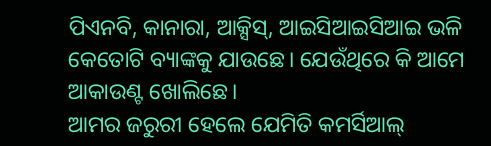ପିଏନବି, କାନାରା, ଆକ୍ସିସ୍, ଆଇସିଆଇସିଆଇ ଭଳି କେତୋଟି ବ୍ୟାଙ୍କକୁ ଯାଉଛେ। ଯେଉଁଥିରେ କି ଆମେ ଆକାଉଣ୍ଟ ଖୋଲିଛେ।
ଆମର ଜରୁରୀ ହେଲେ ଯେମିତି କମର୍ସିଆଲ୍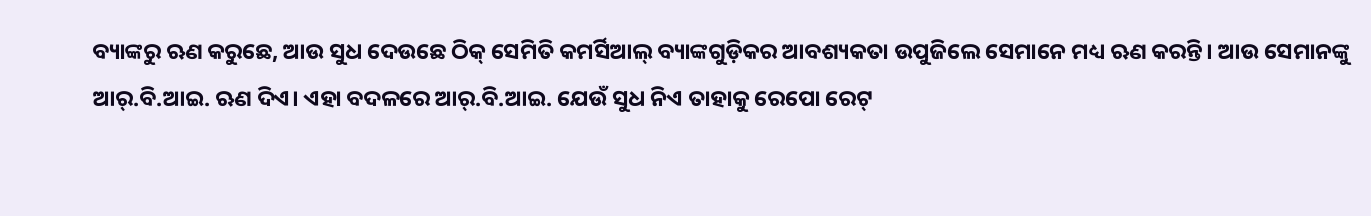ବ୍ୟାଙ୍କରୁ ଋଣ କରୁଛେ, ଆଉ ସୁଧ ଦେଉଛେ ଠିକ୍ ସେମିତି କମର୍ସିଆଲ୍ ବ୍ୟାଙ୍କଗୁଡ଼ିକର ଆବଶ୍ୟକତା ଉପୁଜିଲେ ସେମାନେ ମଧ୍ୟ ଋଣ କରନ୍ତି। ଆଉ ସେମାନଙ୍କୁ ଆର୍.ବି.ଆଇ. ଋଣ ଦିଏ। ଏହା ବଦଳରେ ଆର୍.ବି.ଆଇ. ଯେଉଁ ସୁଧ ନିଏ ତାହାକୁ ରେପୋ ରେଟ୍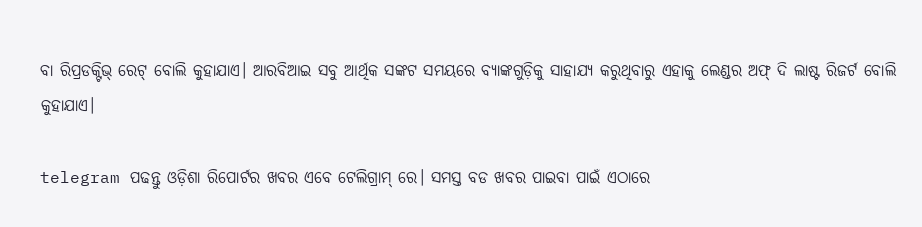ବା ରିପ୍ରଡକ୍ଟିଭ୍ ରେଟ୍ ବୋଲି କୁହାଯାଏ। ଆରବିଆଇ ସବୁ ଆର୍ଥିକ ସଙ୍କଟ ସମୟରେ ବ୍ୟାଙ୍କଗୁଡ଼ିକୁ ସାହାଯ୍ୟ କରୁଥିବାରୁ ଏହାକୁ ଲେଣ୍ଡର ଅଫ୍ ଦି ଲାଷ୍ଟ ରିଜର୍ଟ ବୋଲି କୁହାଯାଏ।

telegram ପଢନ୍ତୁ ଓଡ଼ିଶା ରିପୋର୍ଟର ଖବର ଏବେ ଟେଲିଗ୍ରାମ୍ ରେ। ସମସ୍ତ ବଡ ଖବର ପାଇବା ପାଇଁ ଏଠାରେ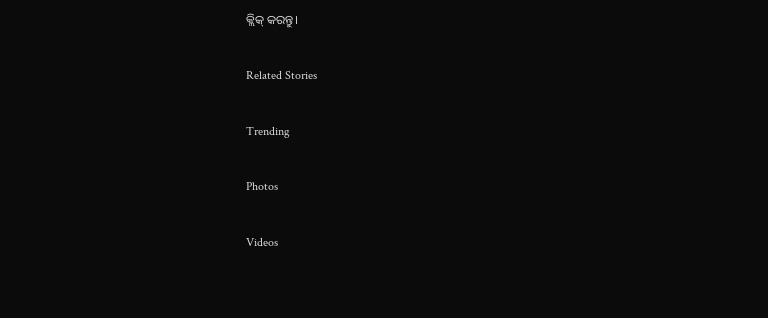କ୍ଲିକ୍ କରନ୍ତୁ।

Related Stories

Trending

Photos

Videos